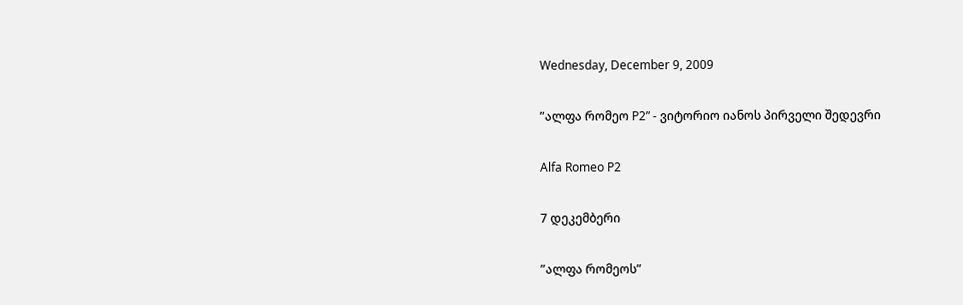Wednesday, December 9, 2009

”ალფა რომეო P2” - ვიტორიო იანოს პირველი შედევრი

Alfa Romeo P2

7 დეკემბერი

”ალფა რომეოს”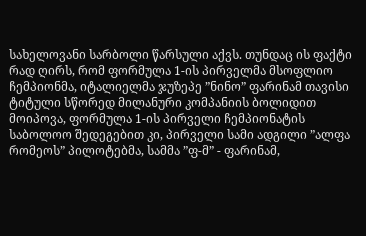სახელოვანი სარბოლი წარსული აქვს. თუნდაც ის ფაქტი რად ღირს, რომ ფორმულა 1-ის პირველმა მსოფლიო ჩემპიონმა, იტალიელმა ჯუზეპე ”ნინო” ფარინამ თავისი ტიტული სწორედ მილანური კომპანიის ბოლიდით მოიპოვა, ფორმულა 1-ის პირველი ჩემპიონატის საბოლოო შედეგებით კი, პირველი სამი ადგილი ”ალფა რომეოს” პილოტებმა, სამმა ”ფ-მ” - ფარინამ,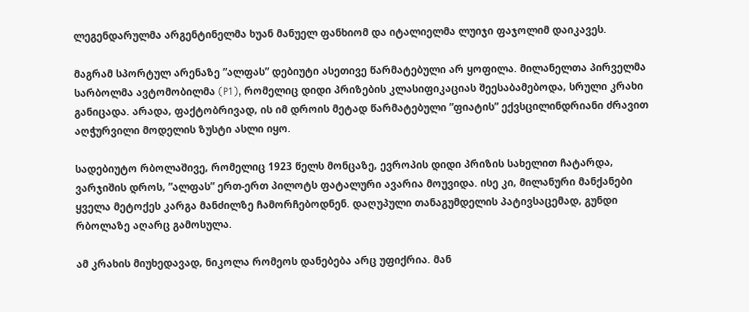ლეგენდარულმა არგენტინელმა ხუან მანუელ ფანხიომ და იტალიელმა ლუიჯი ფაჯოლიმ დაიკავეს.

მაგრამ სპორტულ არენაზე ”ალფას” დებიუტი ასეთივე წარმატებული არ ყოფილა. მილანელთა პირველმა სარბოლმა ავტომობილმა (P1), რომელიც დიდი პრიზების კლასიფიკაციას შეესაბამებოდა, სრული კრახი განიცადა. არადა, ფაქტობრივად, ის იმ დროის მეტად წარმატებული ”ფიატის” ექვსცილინდრიანი ძრავით აღჭურვილი მოდელის ზუსტი ასლი იყო.

სადებიუტო რბოლაშივე, რომელიც 1923 წელს მონცაზე, ევროპის დიდი პრიზის სახელით ჩატარდა, ვარჯიშის დროს, ”ალფას” ერთ-ერთ პილოტს ფატალური ავარია მოუვიდა. ისე კი, მილანური მანქანები ყველა მეტოქეს კარგა მანძილზე ჩამორჩებოდნენ. დაღუპული თანაგუმდელის პატივსაცემად, გუნდი რბოლაზე აღარც გამოსულა.

ამ კრახის მიუხედავად, ნიკოლა რომეოს დანებება არც უფიქრია. მან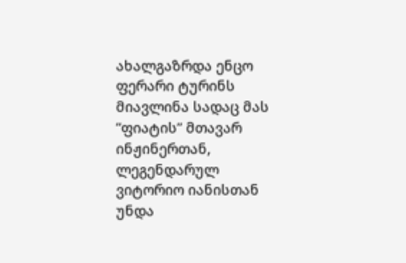ახალგაზრდა ენცო ფერარი ტურინს მიავლინა სადაც მას ”ფიატის” მთავარ ინჟინერთან, ლეგენდარულ ვიტორიო იანისთან უნდა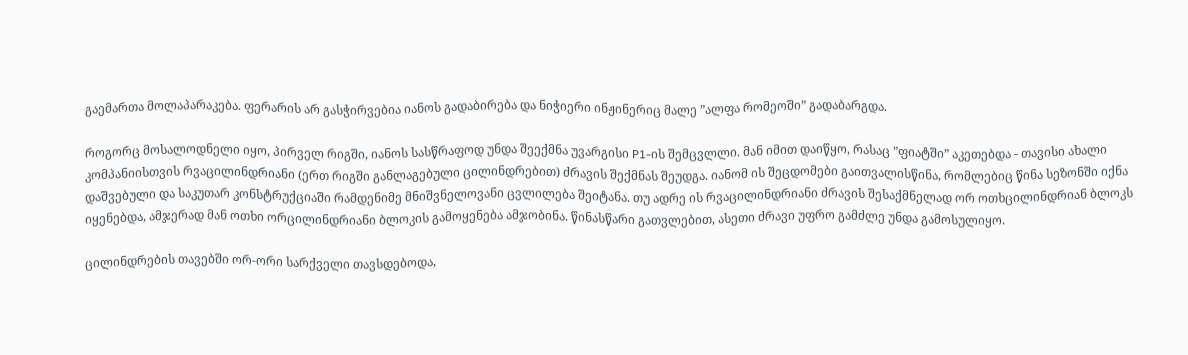გაემართა მოლაპარაკება. ფერარის არ გასჭირვებია იანოს გადაბირება და ნიჭიერი ინჟინერიც მალე ”ალფა რომეოში” გადაბარგდა.

როგორც მოსალოდნელი იყო, პირველ რიგში, იანოს სასწრაფოდ უნდა შეექმნა უვარგისი P1-ის შემცვლლი. მან იმით დაიწყო, რასაც ”ფიატში” აკეთებდა - თავისი ახალი კომპანიისთვის რვაცილინდრიანი (ერთ რიგში განლაგებული ცილინდრებით) ძრავის შექმნას შეუდგა. იანომ ის შეცდომები გაითვალისწინა, რომლებიც წინა სეზონში იქნა დაშვებული და საკუთარ კონსტრუქციაში რამდენიმე მნიშვნელოვანი ცვლილება შეიტანა. თუ ადრე ის რვაცილინდრიანი ძრავის შესაქმნელად ორ ოთხცილინდრიან ბლოკს იყენებდა, ამჯერად მან ოთხი ორცილინდრიანი ბლოკის გამოყენება ამჯობინა. წინასწარი გათვლებით, ასეთი ძრავი უფრო გამძლე უნდა გამოსულიყო.

ცილინდრების თავებში ორ-ორი სარქველი თავსდებოდა,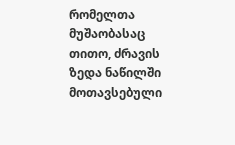რომელთა მუშაობასაც თითო, ძრავის ზედა ნაწილში მოთავსებული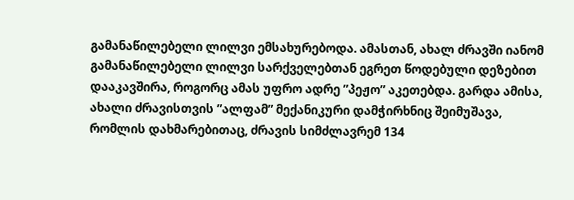გამანაწილებელი ლილვი ემსახურებოდა. ამასთან, ახალ ძრავში იანომ გამანაწილებელი ლილვი სარქველებთან ეგრეთ წოდებული დეზებით დააკავშირა, როგორც ამას უფრო ადრე ”პეჟო” აკეთებდა. გარდა ამისა, ახალი ძრავისთვის ”ალფამ” მექანიკური დამჭირხნიც შეიმუშავა, რომლის დახმარებითაც, ძრავის სიმძლავრემ 134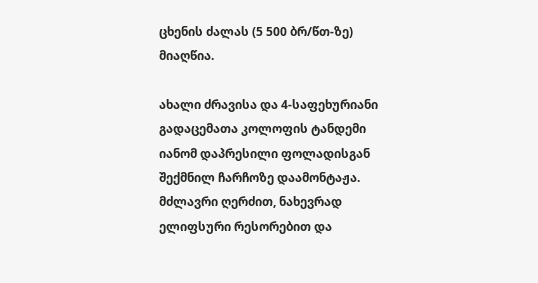ცხენის ძალას (5 500 ბრ/წთ-ზე) მიაღწია.

ახალი ძრავისა და 4-საფეხურიანი გადაცემათა კოლოფის ტანდემი იანომ დაპრესილი ფოლადისგან შექმნილ ჩარჩოზე დაამონტაჟა. მძლავრი ღერძით, ნახევრად ელიფსური რესორებით და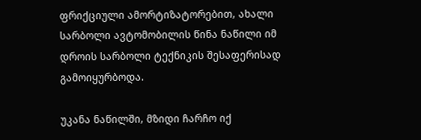ფრიქციული ამორტიზატორებით, ახალი სარბოლი ავტომობილის წინა ნაწილი იმ დროის სარბოლი ტექნიკის შესაფერისად გამოიყურბოდა.

უკანა ნაწილში, მზიდი ჩარჩო იქ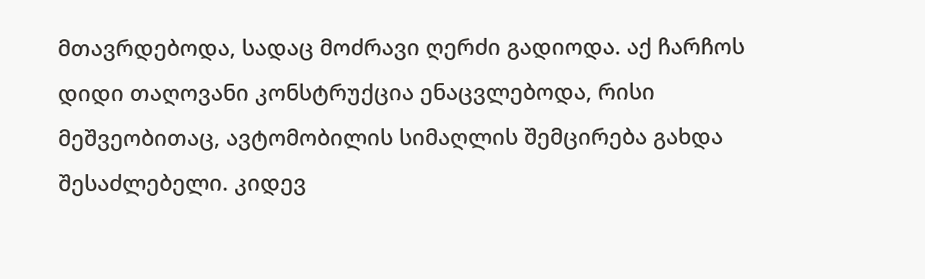მთავრდებოდა, სადაც მოძრავი ღერძი გადიოდა. აქ ჩარჩოს დიდი თაღოვანი კონსტრუქცია ენაცვლებოდა, რისი მეშვეობითაც, ავტომობილის სიმაღლის შემცირება გახდა შესაძლებელი. კიდევ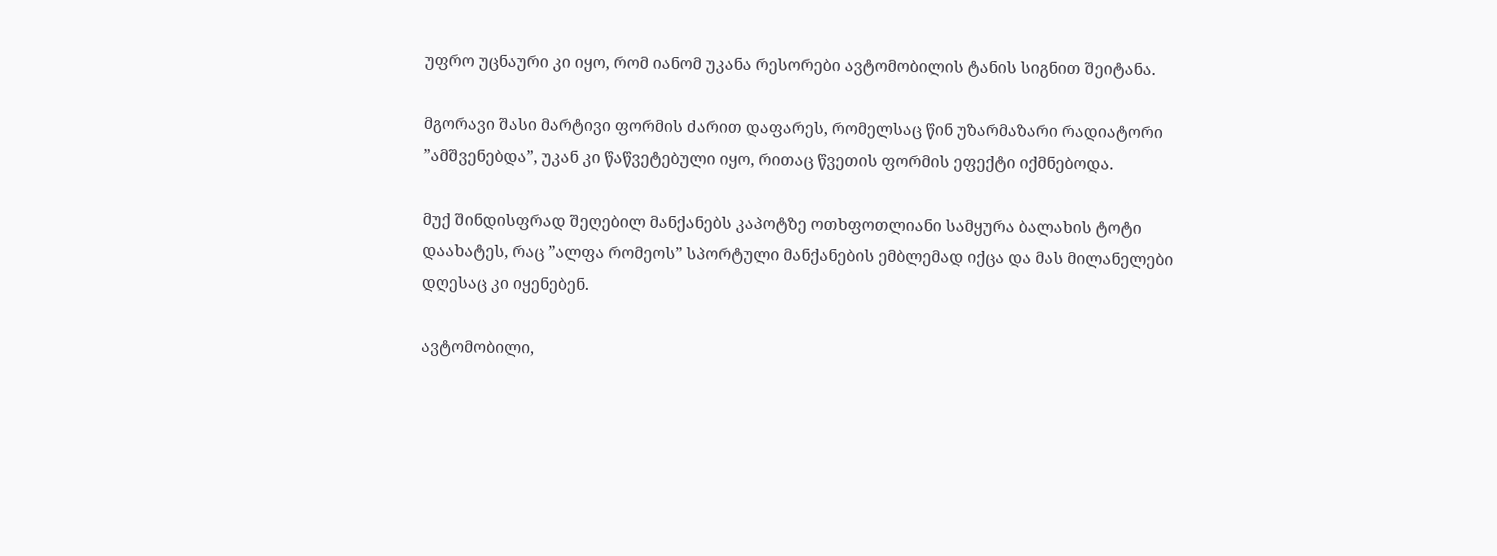უფრო უცნაური კი იყო, რომ იანომ უკანა რესორები ავტომობილის ტანის სიგნით შეიტანა.

მგორავი შასი მარტივი ფორმის ძარით დაფარეს, რომელსაც წინ უზარმაზარი რადიატორი ”ამშვენებდა”, უკან კი წაწვეტებული იყო, რითაც წვეთის ფორმის ეფექტი იქმნებოდა.

მუქ შინდისფრად შეღებილ მანქანებს კაპოტზე ოთხფოთლიანი სამყურა ბალახის ტოტი დაახატეს, რაც ”ალფა რომეოს” სპორტული მანქანების ემბლემად იქცა და მას მილანელები დღესაც კი იყენებენ.

ავტომობილი,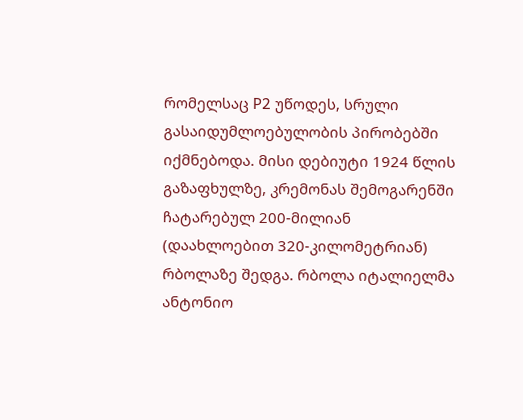რომელსაც P2 უწოდეს, სრული გასაიდუმლოებულობის პირობებში იქმნებოდა. მისი დებიუტი 1924 წლის გაზაფხულზე, კრემონას შემოგარენში ჩატარებულ 200-მილიან (დაახლოებით 320-კილომეტრიან) რბოლაზე შედგა. რბოლა იტალიელმა ანტონიო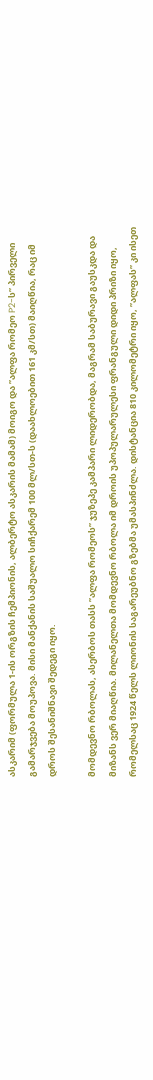ასკარიმ (ფორმულა 1-ის ორგზის ჩემპიონის, ალბერტო ასკარის მამამ) მოიგო და ”ალფა რომეო P2-ს” პირველი გამარჯვება მოუპოვა. მისი მანქანის საშუალო სიჩქარემ 100 მლ/სთ-ს (დაახლოებით 161 კმ/სთ) მაიღწია, რაც იმ დროს შესანიშნავი შედეგი იყო.

მომდევნო რბოლას, ასერბოს თასს ”ალფა რომეოს” ჯუზეპე კამპარი ლიდერობდა, მაგრამ საბურავი გაუსკდა და მიზანს ვერ მიაღწია. მილანელთა მომდევნო რბოლა იმ დროის უპოპულარულესი ფრანგული დიდი პრიზი იყო, რომელსაც 1924 წელს ლიონის საგარეუბნო გზებმა უმასპინძლა. დისტანცია 810 კილომეტრი იყო, ”ალფას” კი ისეთ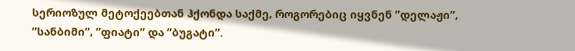სერიოზულ მეტოქეებთან ჰქონდა საქმე, როგორებიც იყვნენ ”დელაჟი”, ”სანბიმი”, ”ფიატი” და ”ბუგატი”.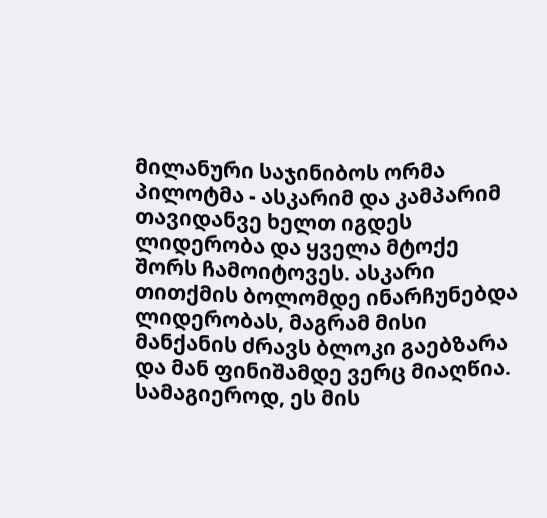მილანური საჯინიბოს ორმა პილოტმა - ასკარიმ და კამპარიმ თავიდანვე ხელთ იგდეს ლიდერობა და ყველა მტოქე შორს ჩამოიტოვეს. ასკარი თითქმის ბოლომდე ინარჩუნებდა ლიდერობას, მაგრამ მისი მანქანის ძრავს ბლოკი გაებზარა და მან ფინიშამდე ვერც მიაღწია. სამაგიეროდ, ეს მის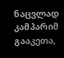ნაცვლად კამპარიმ გააკეთა,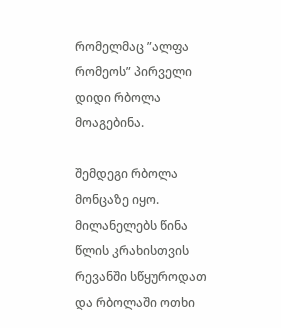რომელმაც ”ალფა რომეოს” პირველი დიდი რბოლა მოაგებინა.

შემდეგი რბოლა მონცაზე იყო. მილანელებს წინა წლის კრახისთვის რევანში სწყუროდათ და რბოლაში ოთხი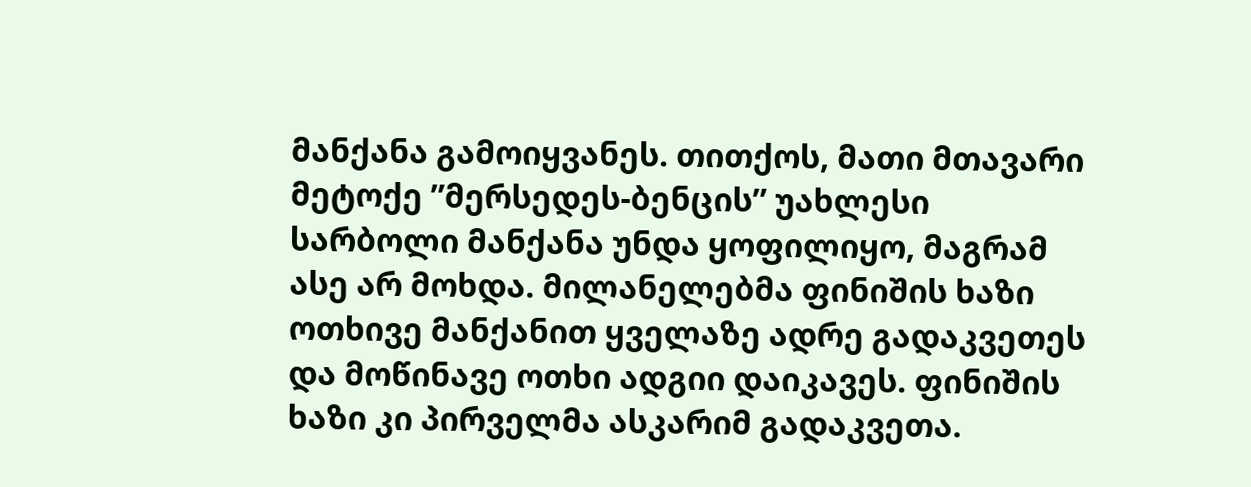მანქანა გამოიყვანეს. თითქოს, მათი მთავარი მეტოქე ”მერსედეს-ბენცის” უახლესი სარბოლი მანქანა უნდა ყოფილიყო, მაგრამ ასე არ მოხდა. მილანელებმა ფინიშის ხაზი ოთხივე მანქანით ყველაზე ადრე გადაკვეთეს და მოწინავე ოთხი ადგიი დაიკავეს. ფინიშის ხაზი კი პირველმა ასკარიმ გადაკვეთა.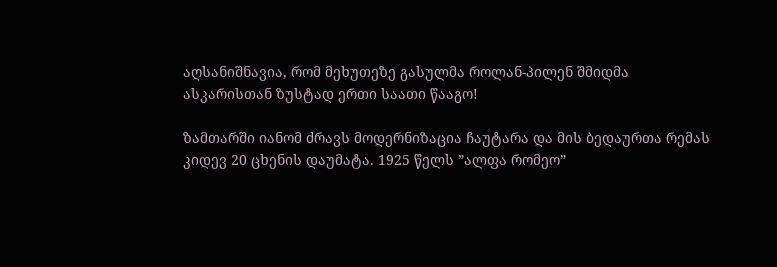აღსანიშნავია, რომ მეხუთეზე გასულმა როლან-პილენ შმიდმა ასკარისთან ზუსტად ერთი საათი წააგო!

ზამთარში იანომ ძრავს მოდერნიზაცია ჩაუტარა და მის ბედაურთა რემას კიდევ 20 ცხენის დაუმატა. 1925 წელს ”ალფა რომეო”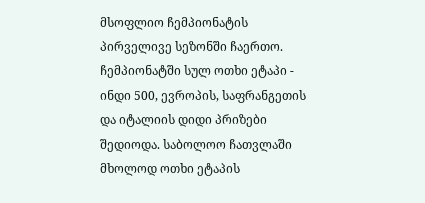მსოფლიო ჩემპიონატის პირველივე სეზონში ჩაერთო. ჩემპიონატში სულ ოთხი ეტაპი - ინდი 500, ევროპის, საფრანგეთის და იტალიის დიდი პრიზები შედიოდა. საბოლოო ჩათვლაში მხოლოდ ოთხი ეტაპის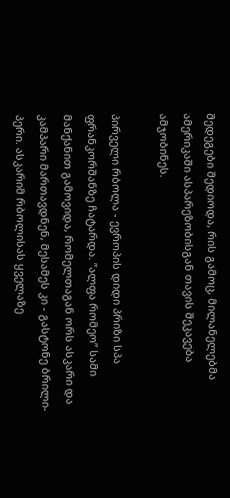შედეგები შედიოდა, რის გამოც, მილანელებმა ამერიკაში ასპარეზობისგან თავის შეკავება ამჯობინეს.

პირველი რბოლა - ევროპის დიდი პრიზი სპა ფრანკორშანზე ჩატარდა. ”ალფა რომეო” სამი მანქანით გამოვიდა, რომელთაგან ორს ასკარი და კამპარი მართავდნენ, მესამეს კი - გასტონე ბრილი-პერი. ასკარიმ რბოლისას ყველაზე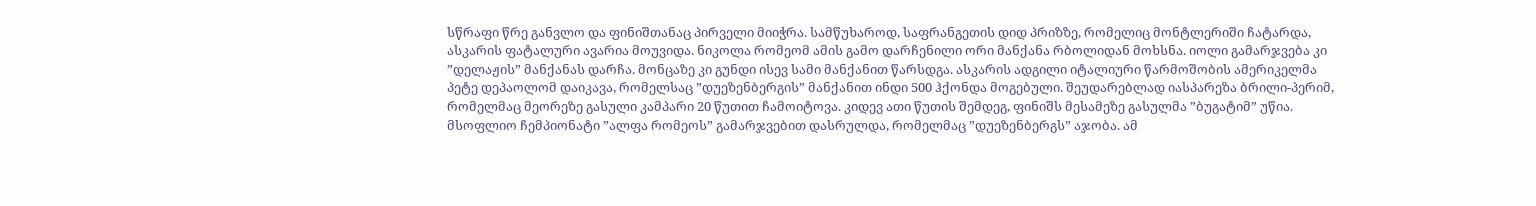სწრაფი წრე განვლო და ფინიშთანაც პირველი მიიჭრა. სამწუხაროდ, საფრანგეთის დიდ პრიზზე, რომელიც მონტლერიში ჩატარდა, ასკარის ფატალური ავარია მოუვიდა. ნიკოლა რომეომ ამის გამო დარჩენილი ორი მანქანა რბოლიდან მოხსნა. იოლი გამარჯვება კი ”დელაჟის” მანქანას დარჩა. მონცაზე კი გუნდი ისევ სამი მანქანით წარსდგა. ასკარის ადგილი იტალიური წარმოშობის ამერიკელმა პეტე დეპაოლომ დაიკავა, რომელსაც ”დუეზენბერგის” მანქანით ინდი 500 ჰქონდა მოგებული. შეუდარებლად იასპარეზა ბრილი-პერიმ, რომელმაც მეორეზე გასული კამპარი 20 წუთით ჩამოიტოვა. კიდევ ათი წუთის შემდეგ, ფინიშს მესამეზე გასულმა ”ბუგატიმ” უწია. მსოფლიო ჩემპიონატი ”ალფა რომეოს” გამარჯვებით დასრულდა, რომელმაც ”დუეზენბერგს” აჯობა. ამ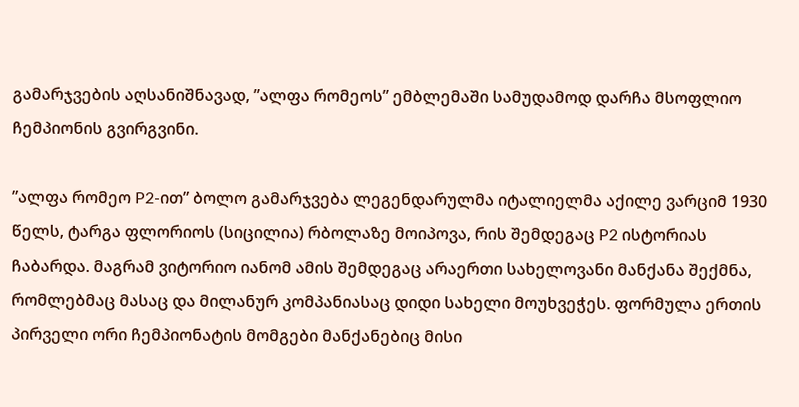გამარჯვების აღსანიშნავად, ”ალფა რომეოს” ემბლემაში სამუდამოდ დარჩა მსოფლიო ჩემპიონის გვირგვინი.

”ალფა რომეო P2-ით” ბოლო გამარჯვება ლეგენდარულმა იტალიელმა აქილე ვარციმ 1930 წელს, ტარგა ფლორიოს (სიცილია) რბოლაზე მოიპოვა, რის შემდეგაც P2 ისტორიას ჩაბარდა. მაგრამ ვიტორიო იანომ ამის შემდეგაც არაერთი სახელოვანი მანქანა შექმნა, რომლებმაც მასაც და მილანურ კომპანიასაც დიდი სახელი მოუხვეჭეს. ფორმულა ერთის პირველი ორი ჩემპიონატის მომგები მანქანებიც მისი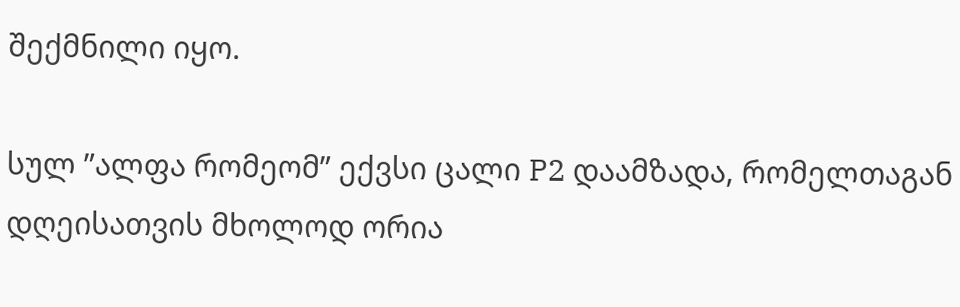შექმნილი იყო.

სულ ”ალფა რომეომ” ექვსი ცალი P2 დაამზადა, რომელთაგან დღეისათვის მხოლოდ ორია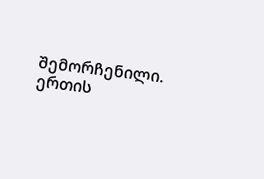შემორჩენილი. ერთის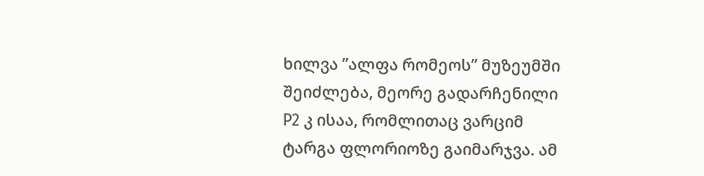ხილვა ”ალფა რომეოს” მუზეუმში შეიძლება, მეორე გადარჩენილი P2 კ ისაა, რომლითაც ვარციმ ტარგა ფლორიოზე გაიმარჯვა. ამ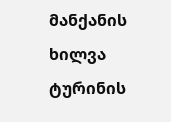მანქანის ხილვა ტურინის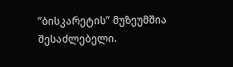”ბისკარეტის” მუზეუმშია შესაძლებელი.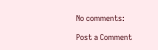No comments:

Post a Comment